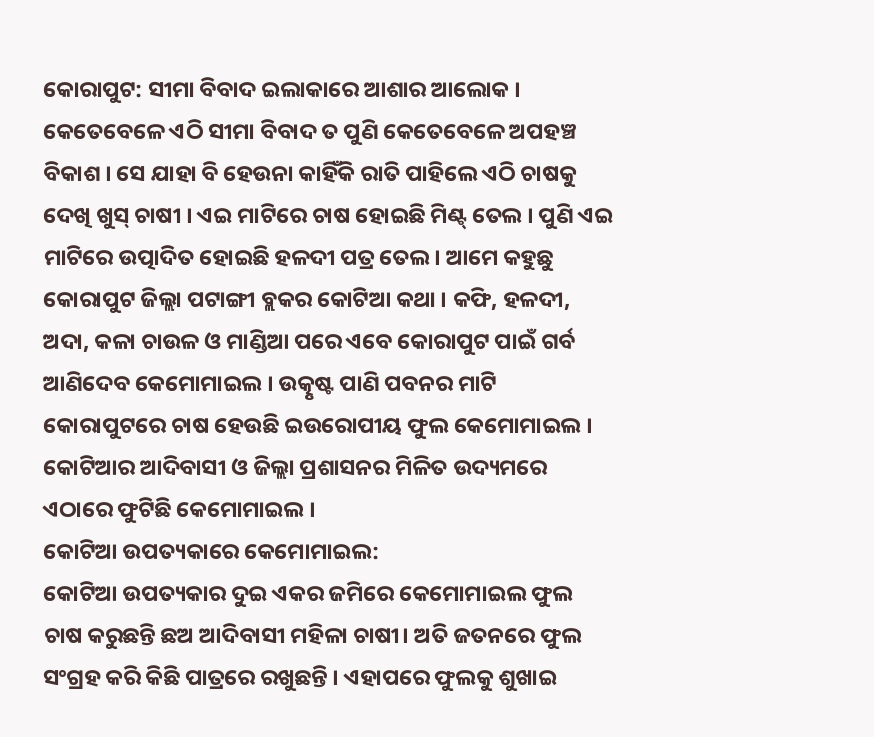କୋରାପୁଟ: ସୀମା ବିବାଦ ଇଲାକାରେ ଆଶାର ଆଲୋକ । କେତେବେଳେ ଏଠି ସୀମା ବିବାଦ ତ ପୁଣି କେତେବେଳେ ଅପହଞ୍ଚ ବିକାଶ । ସେ ଯାହା ବି ହେଉନା କାହିଁକି ରାତି ପାହିଲେ ଏଠି ଚାଷକୁ ଦେଖି ଖୁସ୍ ଚାଷୀ । ଏଇ ମାଟିରେ ଚାଷ ହୋଇଛି ମିଣ୍ଟ୍ ତେଲ । ପୁଣି ଏଇ ମାଟିରେ ଉତ୍ପାଦିତ ହୋଇଛି ହଳଦୀ ପତ୍ର ତେଲ। ଆମେ କହୁଛୁ କୋରାପୁଟ ଜିଲ୍ଲା ପଟାଙ୍ଗୀ ବ୍ଲକର କୋଟିଆ କଥା । କଫି, ହଳଦୀ, ଅଦା, କଳା ଚାଉଳ ଓ ମାଣ୍ଡିଆ ପରେ ଏବେ କୋରାପୁଟ ପାଇଁ ଗର୍ବ ଆଣିଦେବ କେମୋମାଇଲ । ଉତ୍କୃଷ୍ଟ ପାଣି ପବନର ମାଟି କୋରାପୁଟରେ ଚାଷ ହେଉଛି ଇଉରୋପୀୟ ଫୁଲ କେମୋମାଇଲ । କୋଟିଆର ଆଦିବାସୀ ଓ ଜିଲ୍ଲା ପ୍ରଶାସନର ମିଳିତ ଉଦ୍ୟମରେ ଏଠାରେ ଫୁଟିଛି କେମୋମାଇଲ ।
କୋଟିଆ ଉପତ୍ୟକାରେ କେମୋମାଇଲ:
କୋଟିଆ ଉପତ୍ୟକାର ଦୁଇ ଏକର ଜମିରେ କେମୋମାଇଲ ଫୁଲ ଚାଷ କରୁଛନ୍ତି ଛଅ ଆଦିବାସୀ ମହିଳା ଚାଷୀ। ଅତି ଜତନରେ ଫୁଲ ସଂଗ୍ରହ କରି କିଛି ପାତ୍ରରେ ରଖୁଛନ୍ତି । ଏହାପରେ ଫୁଲକୁ ଶୁଖାଇ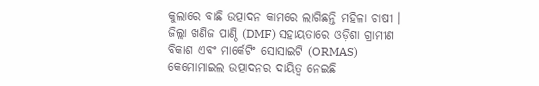କୁଲାରେ ବାଛି ଉତ୍ପାଦନ କାମରେ ଲାଗିଛନ୍ତି ମହିଳା ଚାଷୀ । ଜିଲ୍ଲା ଖଣିଜ ପାଣ୍ଠି (DMF) ସହାୟତାରେ ଓଡ଼ିଶା ଗ୍ରାମୀଣ ବିକାଶ ଏବଂ ମାର୍କେଟିଂ ସୋସାଇଟି (ORMAS) କେମୋମାଇଲ ଉତ୍ପାଦନର ଦାୟିତ୍ବ ନେଇଛି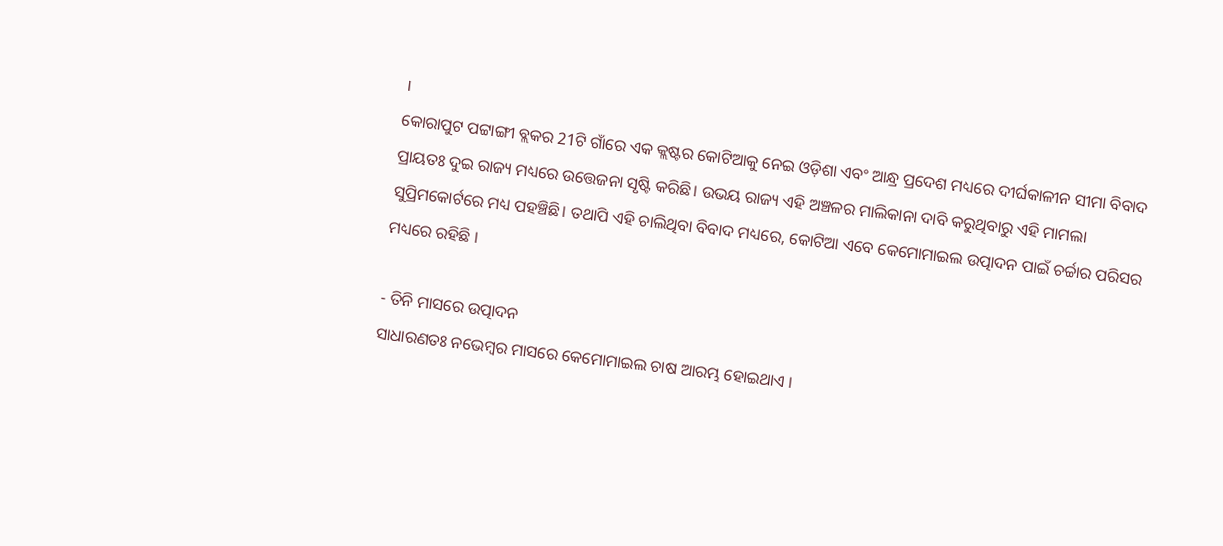।
କୋରାପୁଟ ପଟ୍ଟାଙ୍ଗୀ ବ୍ଲକର 21ଟି ଗାଁରେ ଏକ କ୍ଲଷ୍ଟର କୋଟିଆକୁ ନେଇ ଓଡ଼ିଶା ଏବଂ ଆନ୍ଧ୍ର ପ୍ରଦେଶ ମଧ୍ୟରେ ଦୀର୍ଘକାଳୀନ ସୀମା ବିବାଦ ପ୍ରାୟତଃ ଦୁଇ ରାଜ୍ୟ ମଧ୍ୟରେ ଉତ୍ତେଜନା ସୃଷ୍ଟି କରିଛି। ଉଭୟ ରାଜ୍ୟ ଏହି ଅଞ୍ଚଳର ମାଲିକାନା ଦାବି କରୁଥିବାରୁ ଏହି ମାମଲା ସୁପ୍ରିମକୋର୍ଟରେ ମଧ୍ୟ ପହଞ୍ଚିଛି। ତଥାପି ଏହି ଚାଲିଥିବା ବିବାଦ ମଧ୍ୟରେ, କୋଟିଆ ଏବେ କେମୋମାଇଲ ଉତ୍ପାଦନ ପାଇଁ ଚର୍ଚ୍ଚାର ପରିସର ମଧ୍ୟରେ ରହିଛି ।

- ତିନି ମାସରେ ଉତ୍ପାଦନ
ସାଧାରଣତଃ ନଭେମ୍ବର ମାସରେ କେମୋମାଇଲ ଚାଷ ଆରମ୍ଭ ହୋଇଥାଏ ।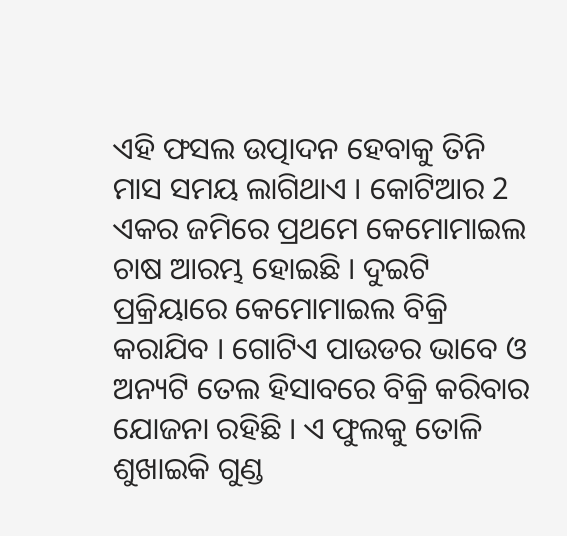ଏହି ଫସଲ ଉତ୍ପାଦନ ହେବାକୁ ତିନି ମାସ ସମୟ ଲାଗିଥାଏ । କୋଟିଆର 2 ଏକର ଜମିରେ ପ୍ରଥମେ କେମୋମାଇଲ ଚାଷ ଆରମ୍ଭ ହୋଇଛି । ଦୁଇଟି ପ୍ରକ୍ରିୟାରେ କେମୋମାଇଲ ବିକ୍ରି କରାଯିବ । ଗୋଟିଏ ପାଉଡର ଭାବେ ଓ ଅନ୍ୟଟି ତେଲ ହିସାବରେ ବିକ୍ରି କରିବାର ଯୋଜନା ରହିଛି । ଏ ଫୁଲକୁ ତୋଳି ଶୁଖାଇକି ଗୁଣ୍ଡ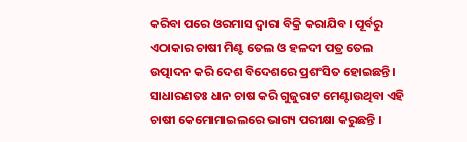କରିବା ପରେ ଓରମାସ ଦ୍ବାରା ବିକ୍ରି କରାଯିବ । ପୂର୍ବରୁ ଏଠାକାର ଚାଷୀ ମିଣ୍ଟ ତେଲ ଓ ହଳଦୀ ପତ୍ର ତେଲ ଉତ୍ପାଦନ କରି ଦେଶ ବିଦେଶରେ ପ୍ରଶଂସିତ ହୋଇଛନ୍ତି । ସାଧାରଣତଃ ଧାନ ଚାଷ କରି ଗୁଜୁରାଟ ମେଣ୍ଟାଉଥିବା ଏହି ଚାଷୀ କେମୋମାଇଲରେ ଭାଗ୍ୟ ପରୀକ୍ଷା କରୁଛନ୍ତି ।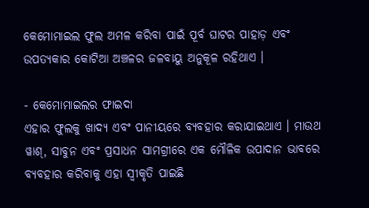କେମୋମାଇଲ ଫୁଲ ଅମଳ କରିବା ପାଇଁ ପୂର୍ବ ଘାଟର ପାହାଡ଼ ଏବଂ ଉପତ୍ୟକାର କୋଟିଆ ଅଞ୍ଚଳର ଜଳବାୟୁ ଅନୁକୂଳ ରହିଥାଏ ।

- କେମୋମାଇଲର ଫାଇଦା
ଏହାର ଫୁଲକୁ ଖାଦ୍ୟ ଏବଂ ପାନୀୟରେ ବ୍ୟବହାର କରାଯାଇଥାଏ । ମାଉଥ ୱାଶ୍, ସାବୁନ ଏବଂ ପ୍ରସାଧନ ସାମଗ୍ରୀରେ ଏକ ମୌଳିକ ଉପାଦାନ ଭାବରେ ବ୍ୟବହାର କରିବାକୁ ଏହା ସ୍ବୀକୃତି ପାଇଛି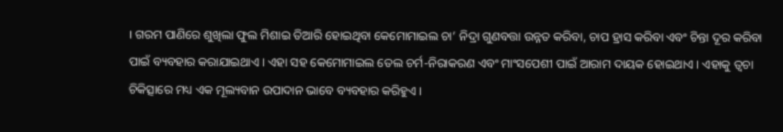। ଗରମ ପାଣିରେ ଶୁଖିଲା ଫୁଲ ମିଶାଇ ତିଆରି ହୋଇଥିବା କେମୋମାଇଲ ଚା’ ନିଦ୍ରା ଗୁଣବତ୍ତା ଉନ୍ନତ କରିବା, ଚାପ ହ୍ରାସ କରିବା ଏବଂ ଚିନ୍ତା ଦୂର କରିବା ପାଇଁ ବ୍ୟବହାର କରାଯାଇଥାଏ । ଏହା ସହ କେମୋମାଇଲ ତେଲ ଚର୍ମ-ନିରାକରଣ ଏବଂ ମାଂସପେଶୀ ପାଇଁ ଆରାମ ଦାୟକ ହୋଇଥାଏ । ଏହାକୁ ତ୍ୱଚା ଚିକିତ୍ସାରେ ମଧ୍ୟ ଏକ ମୂଲ୍ୟବାନ ଉପାଦାନ ଭାବେ ବ୍ୟବହାର କରିହୁଏ ।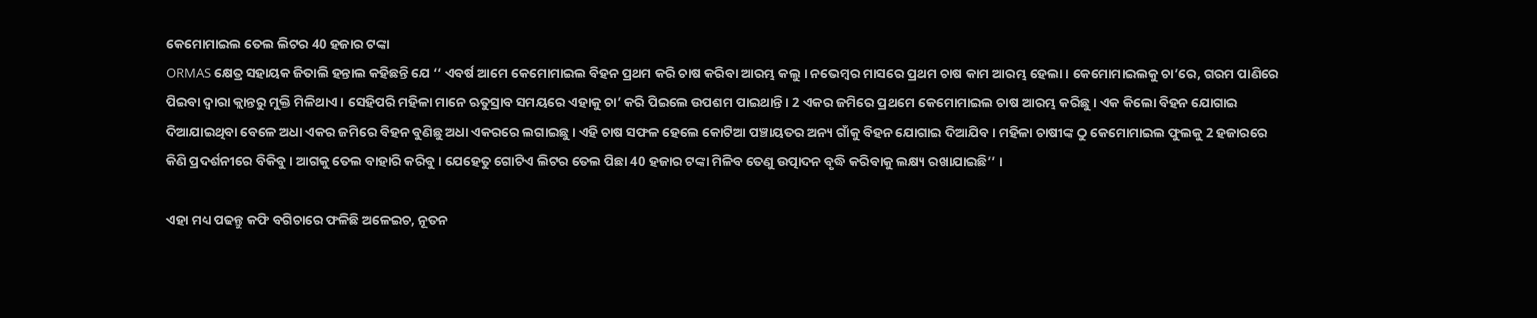କେମୋମାଇଲ ତେଲ ଲିଟର 40 ହଜାର ଟଙ୍କା
ORMAS କ୍ଷେତ୍ର ସହାୟକ ଜିତାଲି ହନ୍ତାଲ କହିଛନ୍ତି ଯେ ‘‘ ଏବର୍ଷ ଆମେ କେମୋମାଇଲ ବିହନ ପ୍ରଥମ କରି ଚାଷ କରିବା ଆରମ୍ଭ କଲୁ । ନଭେମ୍ବର ମାସରେ ପ୍ରଥମ ଚାଷ କାମ ଆରମ୍ଭ ହେଲା । କେମୋମାଇଲକୁ ଚା’ରେ, ଗରମ ପାଣିରେ ପିଇବା ଦ୍ବାରା କ୍ଲାନ୍ତରୁ ମୁକ୍ତି ମିଳିଥାଏ । ସେହିପରି ମହିଳା ମାନେ ଋତୁସ୍ରାବ ସମୟରେ ଏହାକୁ ଚା’ କରି ପିଇଲେ ଉପଶମ ପାଇଥାନ୍ତି । 2 ଏକର ଜମିରେ ପ୍ରଥମେ କେମୋମାଇଲ ଚାଷ ଆରମ୍ଭ କରିଛୁ । ଏକ କିଲୋ ବିହନ ଯୋଗାଇ ଦିଆଯାଇଥିବା ବେଳେ ଅଧା ଏକର ଜମିରେ ବିହନ ବୁଣିଛୁ ଅଧା ଏକରରେ ଲଗାଇଛୁ । ଏହି ଚାଷ ସଫଳ ହେଲେ କୋଟିଆ ପଞ୍ଚାୟତର ଅନ୍ୟ ଗାଁକୁ ବିହନ ଯୋଗାଇ ଦିଆଯିବ । ମହିଳା ଚାଷୀଙ୍କ ଠୁ କେମୋମାଇଲ ଫୁଲକୁ 2 ହଜାରରେ କିଣି ପ୍ରଦର୍ଶନୀରେ ବିକିବୁ । ଆଗକୁ ତେଲ ବାହାରି କରିବୁ । ଯେହେତୁ ଗୋଟିଏ ଲିଟର ତେଲ ପିଛା 40 ହଜାର ଟଙ୍କା ମିଳିବ ତେଣୁ ଉତ୍ପାଦନ ବୃଦ୍ଧି କରିବାକୁ ଲକ୍ଷ୍ୟ ରଖାଯାଇଛି’’ ।

ଏହା ମଧ୍ୟ ପଢନ୍ତୁ କଫି ବଗିଚାରେ ଫଳିଛି ଅଳେଇଚ, ନୂତନ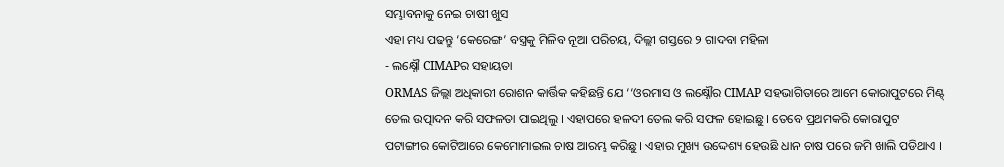ସମ୍ଭାବନାକୁ ନେଇ ଚାଷୀ ଖୁସ
ଏହା ମଧ୍ୟ ପଢନ୍ତୁ ‘କେରେଙ୍ଗ’ ବସ୍ତ୍ରକୁ ମିଳିବ ନୂଆ ପରିଚୟ, ଦିଲ୍ଲୀ ଗସ୍ତରେ ୨ ଗାଦବା ମହିଳା
- ଲକ୍ଷ୍ନୌ CIMAPର ସହାୟତା
ORMAS ଜିଲ୍ଲା ଅଧିକାରୀ ରୋଶନ କାର୍ତ୍ତିକ କହିଛନ୍ତି ଯେ ‘‘ଓରମାସ ଓ ଲକ୍ଷ୍ନୌର CIMAP ସହଭାଗିତାରେ ଆମେ କୋରାପୁଟରେ ମିଣ୍ଟ୍ ତେଲ ଉତ୍ପାଦନ କରି ସଫଳତା ପାଇଥିଲୁ । ଏହାପରେ ହଳଦୀ ତେଲ କରି ସଫଳ ହୋଇଛୁ । ତେବେ ପ୍ରଥମକରି କୋରାପୁଟ ପଟାଙ୍ଗୀର କୋଟିଆରେ କେମୋମାଇଲ ଚାଷ ଆରମ୍ଭ କରିଛୁ । ଏହାର ମୁଖ୍ୟ ଉଦ୍ଦେଶ୍ୟ ହେଉଛି ଧାନ ଚାଷ ପରେ ଜମି ଖାଲି ପଡିଥାଏ ।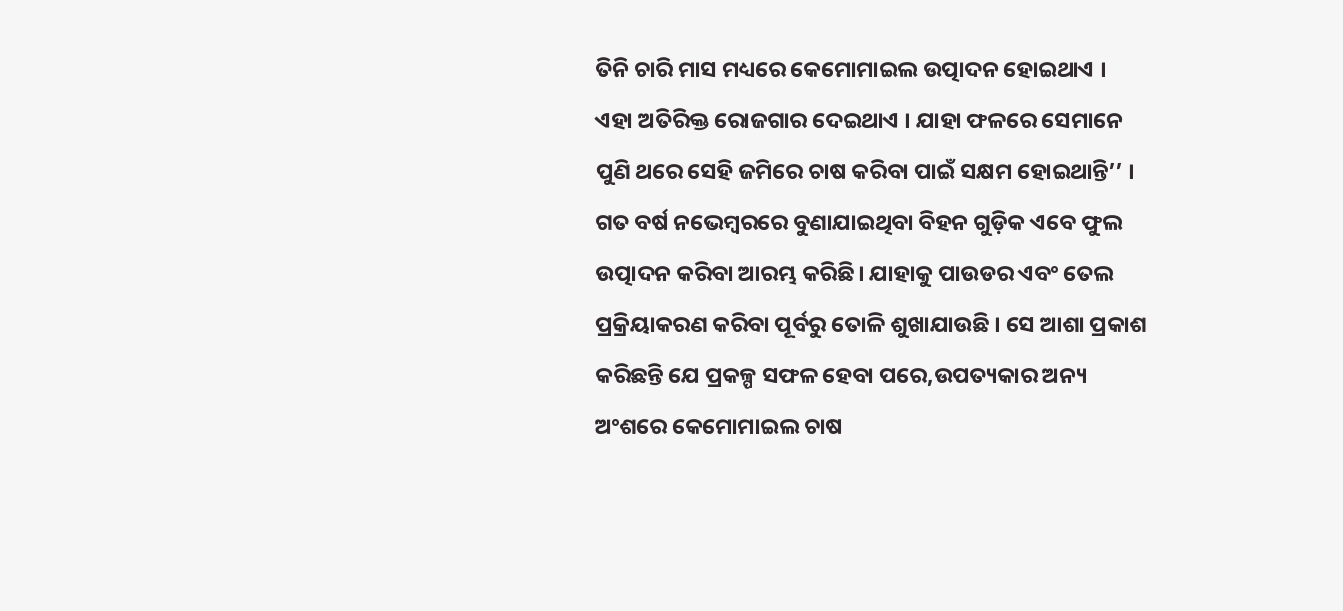ତିନି ଚାରି ମାସ ମଧ୍ୟରେ କେମୋମାଇଲ ଉତ୍ପାଦନ ହୋଇଥାଏ । ଏହା ଅତିରିକ୍ତ ରୋଜଗାର ଦେଇଥାଏ । ଯାହା ଫଳରେ ସେମାନେ ପୁଣି ଥରେ ସେହି ଜମିରେ ଚାଷ କରିବା ପାଇଁ ସକ୍ଷମ ହୋଇଥାନ୍ତି’’ ।
ଗତ ବର୍ଷ ନଭେମ୍ବରରେ ବୁଣାଯାଇଥିବା ବିହନ ଗୁଡ଼ିକ ଏବେ ଫୁଲ ଉତ୍ପାଦନ କରିବା ଆରମ୍ଭ କରିଛି। ଯାହାକୁ ପାଉଡର ଏବଂ ତେଲ ପ୍ରକ୍ରିୟାକରଣ କରିବା ପୂର୍ବରୁ ତୋଳି ଶୁଖାଯାଉଛି । ସେ ଆଶା ପ୍ରକାଶ କରିଛନ୍ତି ଯେ ପ୍ରକଳ୍ପ ସଫଳ ହେବା ପରେ,ଉପତ୍ୟକାର ଅନ୍ୟ ଅଂଶରେ କେମୋମାଇଲ ଚାଷ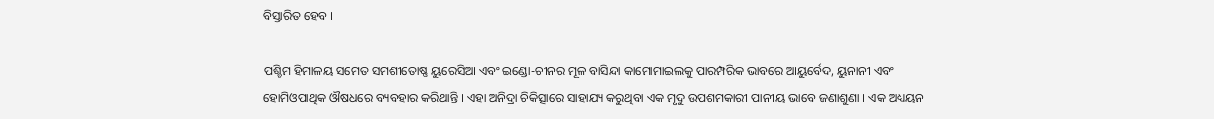ବିସ୍ତାରିତ ହେବ ।

ପଶ୍ଚିମ ହିମାଳୟ ସମେତ ସମଶୀତୋଷ୍ଣ ୟୁରେସିଆ ଏବଂ ଇଣ୍ଡୋ-ଚୀନର ମୂଳ ବାସିନ୍ଦା କାମୋମାଇଲକୁ ପାରମ୍ପରିକ ଭାବରେ ଆୟୁର୍ବେଦ, ୟୁନାନୀ ଏବଂ ହୋମିଓପାଥିକ ଔଷଧରେ ବ୍ୟବହାର କରିଥାନ୍ତି । ଏହା ଅନିଦ୍ରା ଚିକିତ୍ସାରେ ସାହାଯ୍ୟ କରୁଥିବା ଏକ ମୃଦୁ ଉପଶମକାରୀ ପାନୀୟ ଭାବେ ଜଣାଶୁଣା । ଏକ ଅଧ୍ୟୟନ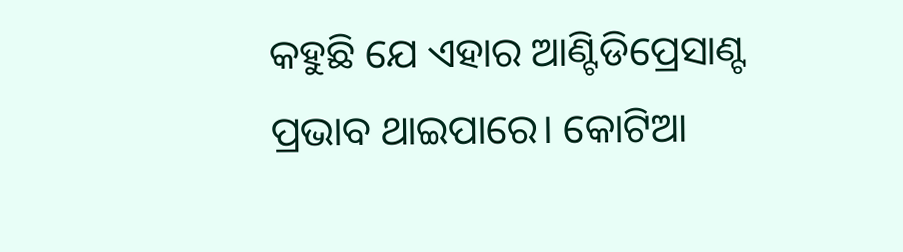କହୁଛି ଯେ ଏହାର ଆଣ୍ଟିଡିପ୍ରେସାଣ୍ଟ ପ୍ରଭାବ ଥାଇପାରେ। କୋଟିଆ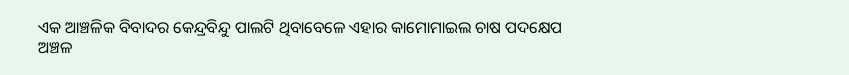ଏକ ଆଞ୍ଚଳିକ ବିବାଦର କେନ୍ଦ୍ରବିନ୍ଦୁ ପାଲଟି ଥିବାବେଳେ ଏହାର କାମୋମାଇଲ ଚାଷ ପଦକ୍ଷେପ ଅଞ୍ଚଳ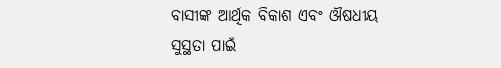ବାସୀଙ୍କ ଆର୍ଥିକ ବିକାଶ ଏବଂ ଔଷଧୀୟ ସୁସ୍ଥତା ପାଇଁ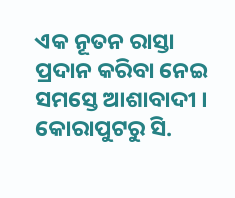ଏକ ନୂତନ ରାସ୍ତା ପ୍ରଦାନ କରିବା ନେଇ ସମସ୍ତେ ଆଶାବାଦୀ ।
କୋରାପୁଟରୁ ସି.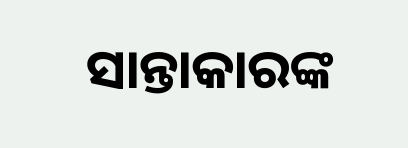ସାନ୍ତାକାରଙ୍କ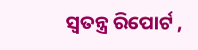ସ୍ବତନ୍ତ୍ର ରିପୋର୍ଟ ,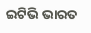ଇଟିଭି ଭାରତ